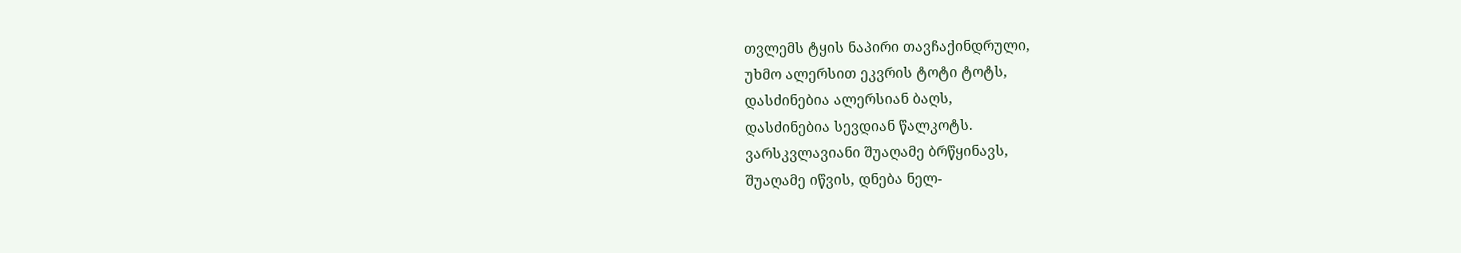თვლემს ტყის ნაპირი თავჩაქინდრული,
უხმო ალერსით ეკვრის ტოტი ტოტს,
დასძინებია ალერსიან ბაღს,
დასძინებია სევდიან წალკოტს.
ვარსკვლავიანი შუაღამე ბრწყინავს,
შუაღამე იწვის, დნება ნელ-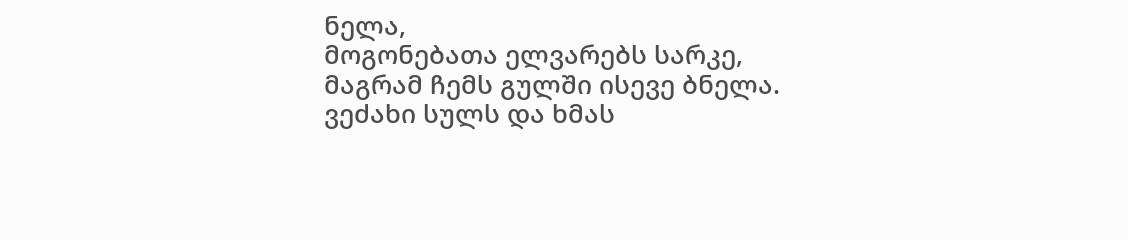ნელა,
მოგონებათა ელვარებს სარკე,
მაგრამ ჩემს გულში ისევე ბნელა.
ვეძახი სულს და ხმას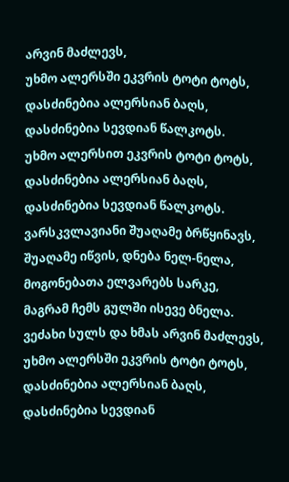არვინ მაძლევს,
უხმო ალერსში ეკვრის ტოტი ტოტს,
დასძინებია ალერსიან ბაღს,
დასძინებია სევდიან წალკოტს.
უხმო ალერსით ეკვრის ტოტი ტოტს,
დასძინებია ალერსიან ბაღს,
დასძინებია სევდიან წალკოტს.
ვარსკვლავიანი შუაღამე ბრწყინავს,
შუაღამე იწვის, დნება ნელ-ნელა,
მოგონებათა ელვარებს სარკე,
მაგრამ ჩემს გულში ისევე ბნელა.
ვეძახი სულს და ხმას არვინ მაძლევს,
უხმო ალერსში ეკვრის ტოტი ტოტს,
დასძინებია ალერსიან ბაღს,
დასძინებია სევდიან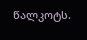წალკოტს.